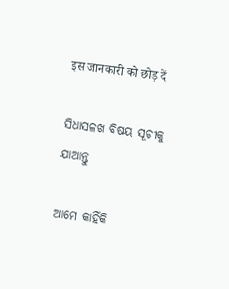इस जानकारी को छोड़ दें

ସିଧାସଳଖ ବିଷୟ ସୂଚୀକୁ ଯାଆନ୍ତୁ

ଆମେ କାହିଁକି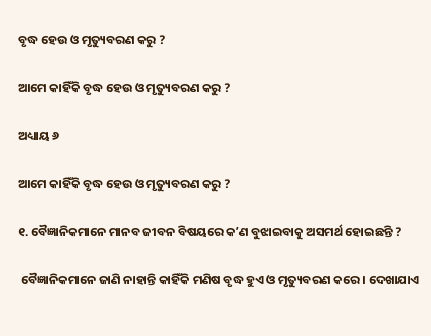ବୃଦ୍ଧ ହେଉ ଓ ମୃତ୍ୟୁବରଣ କରୁ ?

ଆମେ କାହିଁକି ବୃଦ୍ଧ ହେଉ ଓ ମୃତ୍ୟୁବରଣ କରୁ ?

ଅଧ୍ୟାୟ ୬

ଆମେ କାହିଁକି ବୃଦ୍ଧ ହେଉ ଓ ମୃତ୍ୟୁବରଣ କରୁ ?

୧. ବୈଜ୍ଞାନିକମାନେ ମାନବ ଜୀବନ ବିଷୟରେ କʼଣ ବୁଝାଇବାକୁ ଅସମର୍ଥ ହୋଇଛନ୍ତି ?

 ବୈଜ୍ଞାନିକମାନେ ଜାଣି ନାହାନ୍ତି କାହିଁକି ମଣିଷ ବୃଦ୍ଧ ହୁଏ ଓ ମୃତ୍ୟୁବରଣ କରେ । ଦେଖାଯାଏ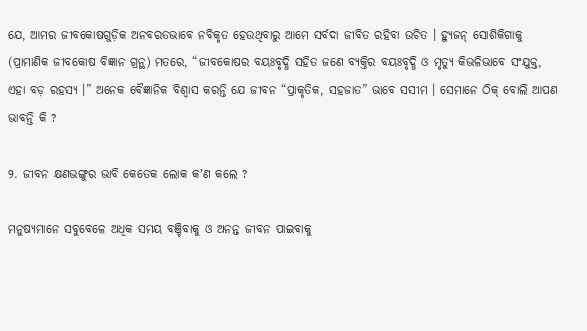ଯେ, ଆମର ଜୀବକୋଷଗୁଡ଼ିକ ଅନବରତଭାବେ ନବିକୃତ ହେଉଥିବାରୁ ଆମେ ସର୍ବଦା ଜୀବିତ ରହିବା ଉଚିତ । ହ୍ୟୁଜନ୍‌ ସୋଶିକିଗାକୁ (ପ୍ରାମାଣିକ ଜୀବକୋଷ ବିଜ୍ଞାନ ଗ୍ରନ୍ଥ) ମତରେ, “ଜୀବକୋଷର ବୟଃବୃଦ୍ଧି ସହିତ ଜଣେ ବ୍ୟକ୍ତିର ବୟଃବୃଦ୍ଧି ଓ ମୃତ୍ୟୁ କିଭଳିଭାବେ ସଂଯୁକ୍ତ, ଏହା ବଡ଼ ରହସ୍ୟ ।” ଅନେକ ବୈଜ୍ଞାନିକ ବିଶ୍ୱାସ କରନ୍ତି ଯେ ଜୀବନ “ପ୍ରାକୃତିକ, ସହଜାତ” ଭାବେ ସସୀମ । ସେମାନେ ଠିକ୍‌ ବୋଲି ଆପଣ ଭାବନ୍ତି କି ?

୨. ଜୀବନ କ୍ଷଣଭଙ୍ଗୁର ଭାବି କେତେକ ଲୋକ କʼଣ କଲେ ?

ମନୁଷ୍ୟମାନେ ସବୁବେଳେ ଅଧିକ ସମୟ ବଞ୍ଚିବାକୁ ଓ ଅନନ୍ତ ଜୀବନ ପାଇବାକୁ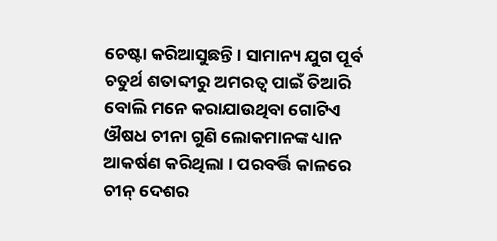ଚେଷ୍ଟା କରିଆସୁଛନ୍ତି । ସାମାନ୍ୟ ଯୁଗ ପୂର୍ବ ଚତୁର୍ଥ ଶତାବ୍ଦୀରୁ ଅମରତ୍ୱ ପାଇଁ ତିଆରି ବୋଲି ମନେ କରାଯାଉଥିବା ଗୋଟିଏ ଔଷଧ ଚୀନା ଗୁଣି ଲୋକମାନଙ୍କ ଧ୍ୟାନ ଆକର୍ଷଣ କରିଥିଲା । ପରବର୍ତ୍ତି କାଳରେ ଚୀନ୍‌ ଦେଶର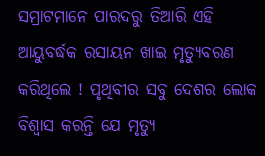ସମ୍ରାଟମାନେ ପାରଦରୁ ତିଆରି ଏହି ଆୟୁବର୍ଦ୍ଧକ ରସାୟନ ଖାଇ ମୃତ୍ୟୁବରଣ କରିଥିଲେ ! ପୃଥିବୀର ସବୁ ଦେଶର ଲୋକ ବିଶ୍ୱାସ କରନ୍ତି ଯେ ମୃତ୍ୟୁ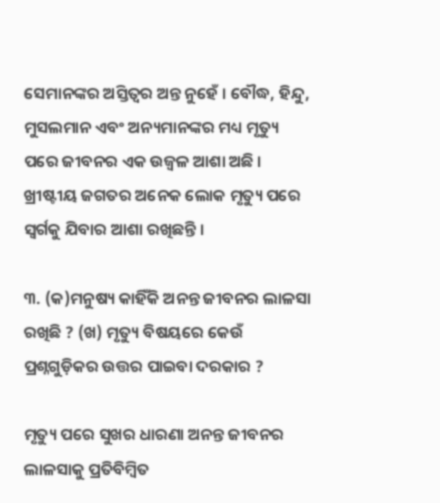ସେମାନଙ୍କର ଅସ୍ତିତ୍ୱର ଅନ୍ତ ନୁହେଁ । ବୌଦ୍ଧ, ହିନ୍ଦୁ, ମୁସଲମାନ ଏବଂ ଅନ୍ୟମାନଙ୍କର ମଧ୍ୟ ମୃତ୍ୟୁ ପରେ ଜୀବନର ଏକ ଉଜ୍ୱଳ ଆଶା ଅଛି । ଖ୍ରୀଷ୍ଟୀୟ ଜଗତର ଅନେକ ଲୋକ ମୃତ୍ୟୁ ପରେ ସ୍ୱର୍ଗକୁ ଯିବାର ଆଶା ରଖିଛନ୍ତି ।

୩. (କ)ମନୁଷ୍ୟ କାହିଁକି ଅନନ୍ତ ଜୀବନର ଲାଳସା ରଖିଛି ? (ଖ) ମୃତ୍ୟୁ ବିଷୟରେ କେଉଁ ପ୍ରଶ୍ନଗୁଡ଼ିକର ଉତ୍ତର ପାଇବା ଦରକାର ?

ମୃତ୍ୟୁ ପରେ ସୁଖର ଧାରଣା ଅନନ୍ତ ଜୀବନର ଲାଳସାକୁ ପ୍ରତିବିମ୍ବିତ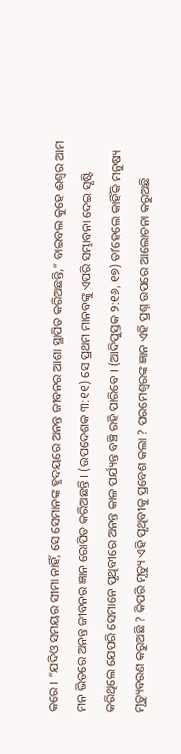କରେ । “ଯଦିଓ ସମୟର ସୀମା ନାହିଁ, ସେ ସେମାନଙ୍କ ହୃଦୟରେ ଅନନ୍ତ ଜୀବନର ଆଶା ସ୍ଥାପିତ କରିଅଛନ୍ତି,” ବାଇବଲ କୁହେ ଈଶ୍ୱର ଆମ ମନ ଭିତରେ ଅନନ୍ତ ଜୀବନର ଜ୍ଞାନ ରୋପିତ କରିଅଛନ୍ତି । (ଉପଦେଶକ ୩:୧୧) ସେ ପ୍ରଥମ ମାନବଙ୍କୁ ଏପରି ସମ୍ଭାବନା ଦେଇ ସୃଷ୍ଟି କରିଥିଲେ ଯେପରି ସେମାନେ ପୃଥିବୀରେ ଅନନ୍ତ କାଳ ପର୍ଯ୍ୟନ୍ତ ବଞ୍ଚି ରହି ପାରିବେ । (ଆଦିପୁସ୍ତକ ୨:୧୬, ୧୭) ତାʼହେଲେ କାହିଁକି ମନୁଷ୍ୟ ମୃତ୍ୟୁବରଣ କରୁଅଛି ? କିପରି ମୃତ୍ୟୁ ଏହି ପୃଥିବୀକୁ ପ୍ରବେଶ କଲା ? ପରମେଶ୍ୱରଙ୍କ ଜ୍ଞାନ ଏହି ପ୍ରଶ୍ନ ଉପରେ ଆଲୋଚନା କରୁଅଛି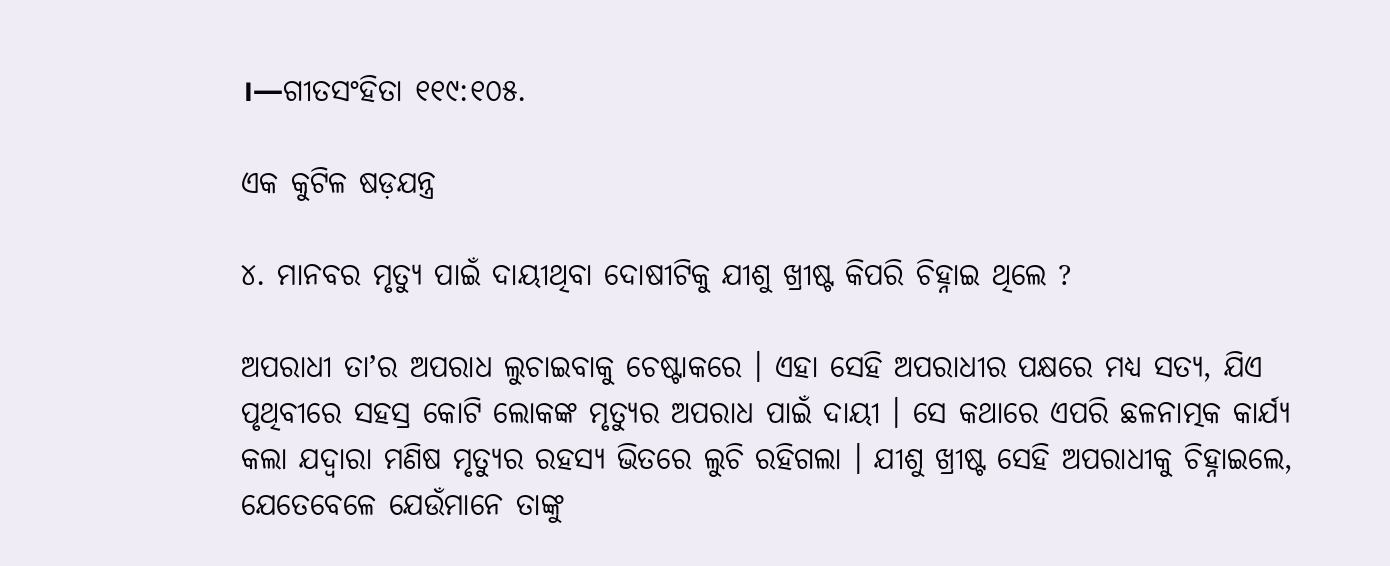।—ଗୀତସଂହିତା ୧୧୯:୧୦୫.

ଏକ କୁଟିଳ ଷଡ଼ଯନ୍ତ୍ର

୪. ମାନବର ମୃତ୍ୟୁ ପାଇଁ ଦାୟୀଥିବା ଦୋଷୀଟିକୁ ଯୀଶୁ ଖ୍ରୀଷ୍ଟ କିପରି ଚିହ୍ନାଇ ଥିଲେ ?

ଅପରାଧୀ ତାʼର ଅପରାଧ ଲୁଚାଇବାକୁ ଚେଷ୍ଟାକରେ । ଏହା ସେହି ଅପରାଧୀର ପକ୍ଷରେ ମଧ୍ୟ ସତ୍ୟ, ଯିଏ ପୃଥିବୀରେ ସହସ୍ର କୋଟି ଲୋକଙ୍କ ମୃତ୍ୟୁର ଅପରାଧ ପାଇଁ ଦାୟୀ । ସେ କଥାରେ ଏପରି ଛଳନାତ୍ମକ କାର୍ଯ୍ୟ କଲା ଯଦ୍ୱାରା ମଣିଷ ମୃତ୍ୟୁର ରହସ୍ୟ ଭିତରେ ଲୁଚି ରହିଗଲା । ଯୀଶୁ ଖ୍ରୀଷ୍ଟ ସେହି ଅପରାଧୀକୁ ଚିହ୍ନାଇଲେ, ଯେତେବେଳେ ଯେଉଁମାନେ ତାଙ୍କୁ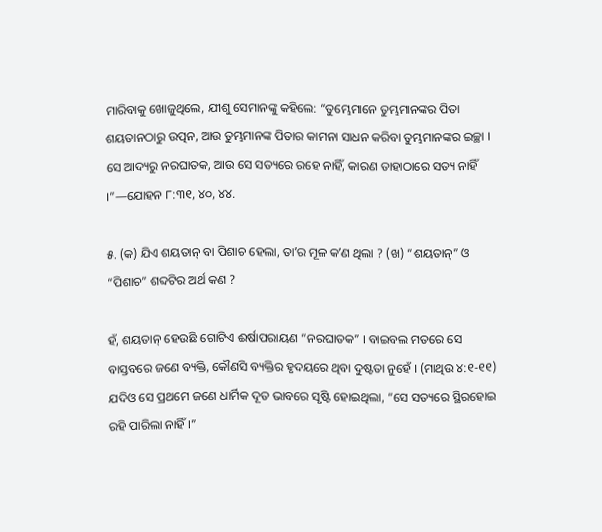ମାରିବାକୁ ଖୋଜୁଥିଲେ, ଯୀଶୁ ସେମାନଙ୍କୁ କହିଲେ: “ତୁମ୍ଭେମାନେ ତୁମ୍ଭମାନଙ୍କର ପିତା ଶୟତାନଠାରୁ ଉତ୍ପନ, ଆଉ ତୁମ୍ଭମାନଙ୍କ ପିତାର କାମନା ସାଧନ କରିବା ତୁମ୍ଭମାନଙ୍କର ଇଚ୍ଛା । ସେ ଆଦ୍ୟରୁ ନରଘାତକ, ଆଉ ସେ ସତ୍ୟରେ ରହେ ନାହିଁ, କାରଣ ତାହାଠାରେ ସତ୍ୟ ନାହିଁ ।”—ଯୋହନ ୮:୩୧, ୪୦, ୪୪.

୫. (କ) ଯିଏ ଶୟତାନ୍‌ ବା ପିଶାଚ ହେଲା, ତାʼର ମୂଳ କʼଣ ଥିଲା ? (ଖ) “ଶୟତାନ୍‌” ଓ “ପିଶାଚ” ଶବ୍ଦଟିର ଅର୍ଥ କଣ ?

ହଁ, ଶୟତାନ୍‌ ହେଉଛି ଗୋଟିଏ ଈର୍ଷାପରାୟଣ “ନରଘାତକ” । ବାଇବଲ ମତରେ ସେ ବାସ୍ତବରେ ଜଣେ ବ୍ୟକ୍ତି, କୌଣସି ବ୍ୟକ୍ତିର ହୃଦୟରେ ଥିବା ଦୁଷ୍ଟତା ନୁହେଁ । (ମାଥିଉ ୪:୧-୧୧) ଯଦିଓ ସେ ପ୍ରଥମେ ଜଣେ ଧାର୍ମିକ ଦୂତ ଭାବରେ ସୃଷ୍ଟି ହୋଇଥିଲା, “ସେ ସତ୍ୟରେ ସ୍ଥିରହୋଇ ରହି ପାରିଲା ନାହିଁ ।”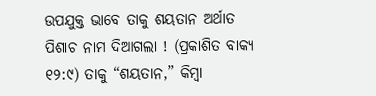ଉପଯୁକ୍ତ ଭାବେ ତାକୁ ଶୟତାନ ଅର୍ଥାତ ପିଶାଚ ନାମ ଦିଆଗଲା ! (ପ୍ରକାଶିତ ବାକ୍ୟ ୧୨:୯) ତାକୁ “ଶୟତାନ,” କିମ୍ବା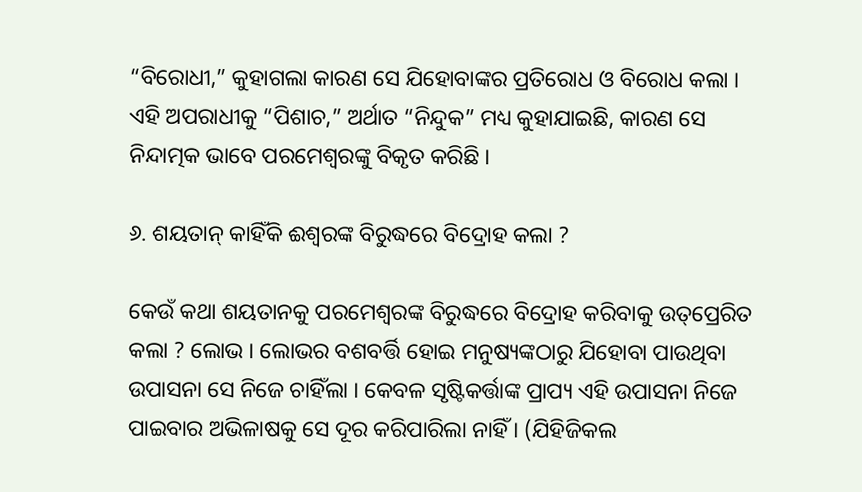“ବିରୋଧୀ,” କୁହାଗଲା କାରଣ ସେ ଯିହୋବାଙ୍କର ପ୍ରତିରୋଧ ଓ ବିରୋଧ କଲା । ଏହି ଅପରାଧୀକୁ “ପିଶାଚ,” ଅର୍ଥାତ “ନିନ୍ଦୁକ” ମଧ୍ୟ କୁହାଯାଇଛି, କାରଣ ସେ ନିନ୍ଦାତ୍ମକ ଭାବେ ପରମେଶ୍ୱରଙ୍କୁ ବିକୃତ କରିଛି ।

୬. ଶୟତାନ୍‌ କାହିଁକି ଈଶ୍ୱରଙ୍କ ବିରୁଦ୍ଧରେ ବିଦ୍ରୋହ କଲା ?

କେଉଁ କଥା ଶୟତାନକୁ ପରମେଶ୍ୱରଙ୍କ ବିରୁଦ୍ଧରେ ବିଦ୍ରୋହ କରିବାକୁ ଉତ୍‌ପ୍ରେରିତ କଲା ? ଲୋଭ । ଲୋଭର ବଶବର୍ତ୍ତି ହୋଇ ମନୁଷ୍ୟଙ୍କଠାରୁ ଯିହୋବା ପାଉଥିବା ଉପାସନା ସେ ନିଜେ ଚାହିଁଲା । କେବଳ ସୃଷ୍ଟିକର୍ତ୍ତାଙ୍କ ପ୍ରାପ୍ୟ ଏହି ଉପାସନା ନିଜେ ପାଇବାର ଅଭିଳାଷକୁ ସେ ଦୂର କରିପାରିଲା ନାହିଁ । (ଯିହିଜିକଲ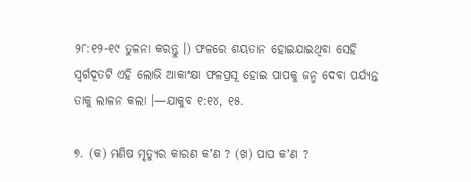୨୮:୧୨-୧୯ ତୁଳନା କରନ୍ତୁ ।) ଫଳରେ ଶୟତାନ ହୋଇଯାଇଥିବା ସେହି ସ୍ୱର୍ଗଦୂତଟି ଏହି ଲୋଭି ଆକାଂକ୍ଷା ଫଳପ୍ରସୂ ହୋଇ ପାପକୁ ଜନ୍ମ ଦେବା ପର୍ଯ୍ୟନ୍ତ ତାକୁ ଲାଳନ କଲା ।—ଯାକୁବ ୧:୧୪, ୧୫.

୭. (କ) ମଣିଷ ମୃତ୍ୟୁର କାରଣ କʼଣ ? (ଖ) ପାପ କʼଣ ?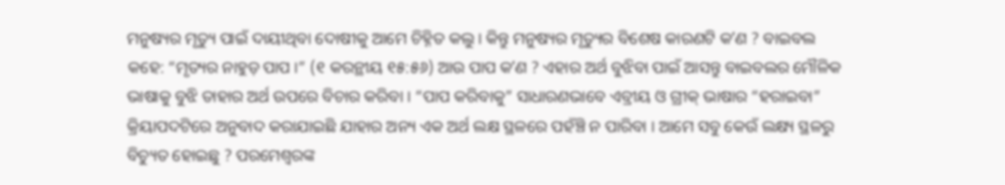ମନୁଷ୍ୟର ମୃତ୍ୟୁ ପାଇଁ ଦାୟୀଥିବା ଦୋଷୀକୁ ଆମେ ଚିହ୍ନିତ କଲୁ । କିନ୍ତୁ ମନୁଷ୍ୟର ମୃତ୍ୟୁର ବିଶେଷ କାରଣଟି କʼଣ ? ବାଇବଲ କହେ: “ମୃତ୍ୟର ନାହୁଡ଼ ପାପ ।” (୧ କରନ୍ଥୀୟ ୧୫:୫୬) ଆଉ ପାପ କʼଣ ? ଏହାର ଅର୍ଥ ବୁଝିବା ପାଇଁ ଆସନ୍ତୁ ବାଇବଲର ମୌଳିକ ଭାଷାକୁ ବୁଝି ତାହାର ଅର୍ଥ ଉପରେ ବିଚାର କରିବା । “ପାପ କରିବାକୁ” ସାଧାରଣଭାବେ ଏବ୍ରୀୟ ଓ ଗ୍ରୀକ୍‌ ଭାଷାର “ହରାଇବା” କ୍ରିୟାପଦଟିରେ ଅନୁବାଦ କରାଯାଇଛି ଯାହାର ଅନ୍ୟ ଏକ ଅର୍ଥ ଲକ୍ଷ ସ୍ଥଳରେ ପହଁଞ୍ଚି ନ ପାରିବା । ଆମେ ସବୁ କେଉଁ ଲକ୍ଷ୍ୟ ସ୍ଥଳରୁ ବିଚ୍ୟୁତ ହୋଇଛୁ ? ପରମେଶ୍ୱରଙ୍କ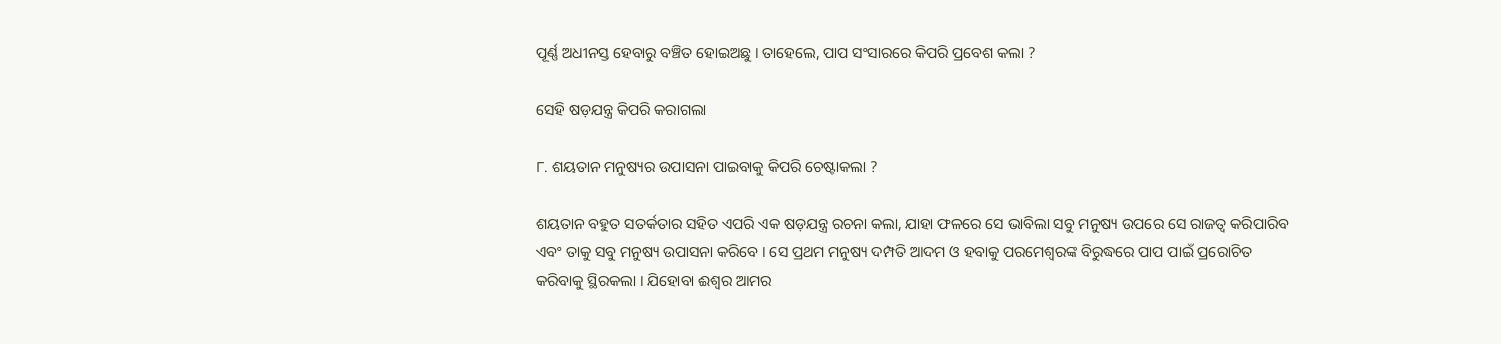ପୂର୍ଣ୍ଣ ଅଧୀନସ୍ତ ହେବାରୁ ବଞ୍ଚିତ ହୋଇଅଛୁ । ତାହେଲେ, ପାପ ସଂସାରରେ କିପରି ପ୍ରବେଶ କଲା ?

ସେହି ଷଡ଼ଯନ୍ତ୍ର କିପରି କରାଗଲା

୮. ଶୟତାନ ମନୁଷ୍ୟର ଉପାସନା ପାଇବାକୁ କିପରି ଚେଷ୍ଟାକଲା ?

ଶୟତାନ ବହୁତ ସତର୍କତାର ସହିତ ଏପରି ଏକ ଷଡ଼ଯନ୍ତ୍ର ରଚନା କଲା, ଯାହା ଫଳରେ ସେ ଭାବିଲା ସବୁ ମନୁଷ୍ୟ ଉପରେ ସେ ରାଜତ୍ୱ କରିପାରିବ ଏବଂ ତାକୁ ସବୁ ମନୁଷ୍ୟ ଉପାସନା କରିବେ । ସେ ପ୍ରଥମ ମନୁଷ୍ୟ ଦମ୍ପତି ଆଦମ ଓ ହବାକୁ ପରମେଶ୍ୱରଙ୍କ ବିରୁଦ୍ଧରେ ପାପ ପାଇଁ ପ୍ରରୋଚିତ କରିବାକୁ ସ୍ଥିରକଲା । ଯିହୋବା ଈଶ୍ୱର ଆମର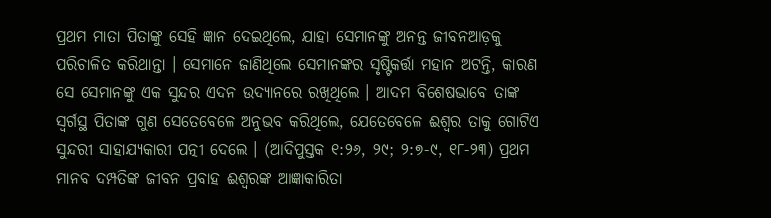ପ୍ରଥମ ମାତା ପିତାଙ୍କୁ ସେହି ଜ୍ଞାନ ଦେଇଥିଲେ, ଯାହା ସେମାନଙ୍କୁ ଅନନ୍ତ ଜୀବନଆଡ଼କୁ ପରିଚାଳିତ କରିଥାନ୍ତା । ସେମାନେ ଜାଣିଥିଲେ ସେମାନଙ୍କର ସୃଷ୍ଟିକର୍ତ୍ତା ମହାନ ଅଟନ୍ତି, କାରଣ ସେ ସେମାନଙ୍କୁ ଏକ ସୁନ୍ଦର ଏଦନ ଉଦ୍ୟାନରେ ରଖିଥିଲେ । ଆଦମ ବିଶେଷଭାବେ ତାଙ୍କ ସ୍ୱର୍ଗସ୍ଥ ପିତାଙ୍କ ଗୁଣ ସେତେବେଳେ ଅନୁଭବ କରିଥିଲେ, ଯେତେବେଳେ ଈଶ୍ୱର ତାକୁ ଗୋଟିଏ ସୁନ୍ଦରୀ ସାହାଯ୍ୟକାରୀ ପତ୍ନୀ ଦେଲେ । (ଆଦିପୁସ୍ତକ ୧:୨୬, ୨୯; ୨:୭-୯, ୧୮-୨୩) ପ୍ରଥମ ମାନବ ଦମ୍ପତିଙ୍କ ଜୀବନ ପ୍ରବାହ ଈଶ୍ୱରଙ୍କ ଆଜ୍ଞାକାରିତା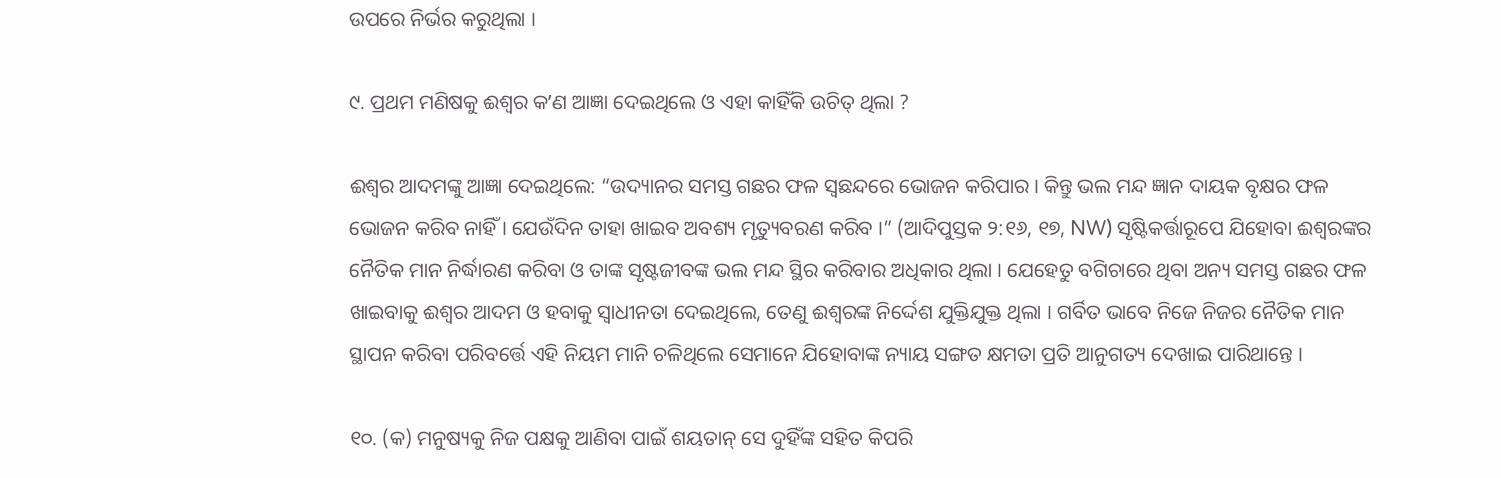ଉପରେ ନିର୍ଭର କରୁଥିଲା ।

୯. ପ୍ରଥମ ମଣିଷକୁ ଈଶ୍ୱର କʼଣ ଆଜ୍ଞା ଦେଇଥିଲେ ଓ ଏହା କାହିଁକି ଉଚିତ୍‌ ଥିଲା ?

ଈଶ୍ୱର ଆଦମଙ୍କୁ ଆଜ୍ଞା ଦେଇଥିଲେ: “ଉଦ୍ୟାନର ସମସ୍ତ ଗଛର ଫଳ ସ୍ୱଛନ୍ଦରେ ଭୋଜନ କରିପାର । କିନ୍ତୁ ଭଲ ମନ୍ଦ ଜ୍ଞାନ ଦାୟକ ବୃକ୍ଷର ଫଳ ଭୋଜନ କରିବ ନାହିଁ । ଯେଉଁଦିନ ତାହା ଖାଇବ ଅବଶ୍ୟ ମୃତ୍ୟୁବରଣ କରିବ ।” (ଆଦିପୁସ୍ତକ ୨:୧୬, ୧୭, NW) ସୃଷ୍ଟିକର୍ତ୍ତାରୂପେ ଯିହୋବା ଈଶ୍ୱରଙ୍କର ନୈତିକ ମାନ ନିର୍ଦ୍ଧାରଣ କରିବା ଓ ତାଙ୍କ ସୃଷ୍ଟଜୀବଙ୍କ ଭଲ ମନ୍ଦ ସ୍ଥିର କରିବାର ଅଧିକାର ଥିଲା । ଯେହେତୁ ବଗିଚାରେ ଥିବା ଅନ୍ୟ ସମସ୍ତ ଗଛର ଫଳ ଖାଇବାକୁ ଈଶ୍ୱର ଆଦମ ଓ ହବାକୁ ସ୍ୱାଧୀନତା ଦେଇଥିଲେ, ତେଣୁ ଈଶ୍ୱରଙ୍କ ନିର୍ଦ୍ଦେଶ ଯୁକ୍ତିଯୁକ୍ତ ଥିଲା । ଗର୍ବିତ ଭାବେ ନିଜେ ନିଜର ନୈତିକ ମାନ ସ୍ଥାପନ କରିବା ପରିବର୍ତ୍ତେ ଏହି ନିୟମ ମାନି ଚଳିଥିଲେ ସେମାନେ ଯିହୋବାଙ୍କ ନ୍ୟାୟ ସଙ୍ଗତ କ୍ଷମତା ପ୍ରତି ଆନୁଗତ୍ୟ ଦେଖାଇ ପାରିଥାନ୍ତେ ।

୧୦. (କ) ମନୁଷ୍ୟକୁ ନିଜ ପକ୍ଷକୁ ଆଣିବା ପାଇଁ ଶୟତାନ୍‌ ସେ ଦୁହିଁଙ୍କ ସହିତ କିପରି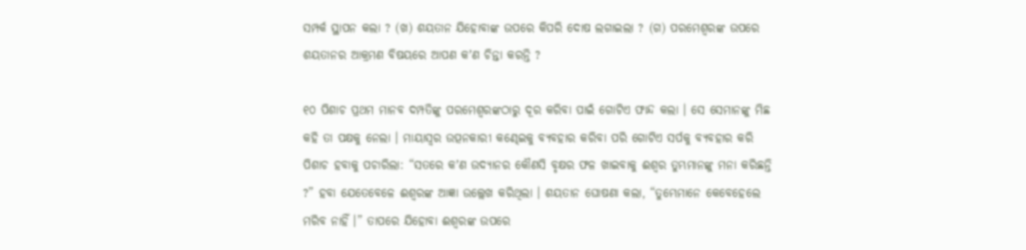ସମ୍ପର୍କ ସ୍ଥାପନ କଲା ? (ଖ) ଶୟତାନ ଯିହୋବାଙ୍କ ଉପରେ କିପରି ଦୋଷ ଲଗାଇଲା ? (ଗ) ପରମେଶ୍ୱରଙ୍କ ଉପରେ ଶୟତାନର ଆକ୍ରମଣ ବିଷୟରେ ଆପଣ କʼଣ ଚିନ୍ତା କରନ୍ତି ?

୧୦ ପିଶାଚ ପ୍ରଥମ ମାନବ ଦମ୍ପତିଙ୍କୁ ପରମେଶ୍ୱରଙ୍କଠାରୁ ଦୂର କରିବା ପାଇଁ ଗୋଟିଏ ଫାନ୍ଦ କଲା । ସେ ସେମାନଙ୍କୁ ମିଛ କହି ତା ପକ୍ଷକୁ ନେଲା । ମାୟାସ୍ୱର ଉତ୍ପନକାରୀ କଣ୍ଢେଇକୁ ବ୍ୟବହାର କରିବା ପରି ଗୋଟିଏ ସର୍ପକୁ ବ୍ୟବହାର କରି ପିଶାଚ ହବାକୁ ପଚାରିଲା: “ସତରେ କʼଣ ଉଦ୍ୟାନର କୌଣସି ବୃକ୍ଷର ଫଳ ଖାଇବାକୁ ଈଶ୍ୱର ତୁମ୍ଭମାନଙ୍କୁ ମନା କରିଛନ୍ତି ?” ହବା ଯେତେବେଳେ ଈଶ୍ୱରଙ୍କ ଆଜ୍ଞା ଉଲ୍ଲେଖ କରିଥିଲା । ଶୟତାନ ଘୋଷଣା କଲା, “ତୁମ୍ଭେମାନେ କେବେହେଲେ ମରିବ ନାହିଁ ।” ତାପରେ ଯିହୋବା ଈଶ୍ୱରଙ୍କ ଉପରେ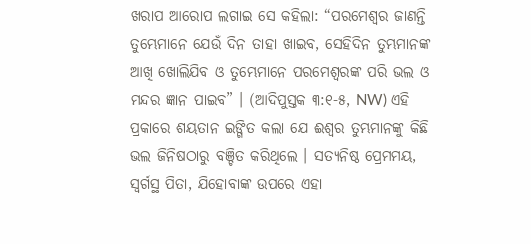ଖରାପ ଆରୋପ ଲଗାଇ ସେ କହିଲା: “ପରମେଶ୍ୱର ଜାଣନ୍ତି ତୁମ୍ଭେମାନେ ଯେଉଁ ଦିନ ତାହା ଖାଇବ, ସେହିଦିନ ତୁମ୍ଭମାନଙ୍କ ଆଖି ଖୋଲିଯିବ ଓ ତୁମ୍ଭେମାନେ ପରମେଶ୍ୱରଙ୍କ ପରି ଭଲ ଓ ମନ୍ଦର ଜ୍ଞାନ ପାଇବ” । (ଆଦିପୁସ୍ତକ ୩:୧-୫, NW) ଏହି ପ୍ରକାରେ ଶୟତାନ ଇଙ୍ଗିତ କଲା ଯେ ଈଶ୍ୱର ତୁମ୍ଭମାନଙ୍କୁ କିଛି ଭଲ ଜିନିଷଠାରୁ ବଞ୍ଚିତ କରିଥିଲେ । ସତ୍ୟନିଷ୍ଠ ପ୍ରେମମୟ, ସ୍ୱର୍ଗସ୍ଥ ପିତା, ଯିହୋବାଙ୍କ ଉପରେ ଏହା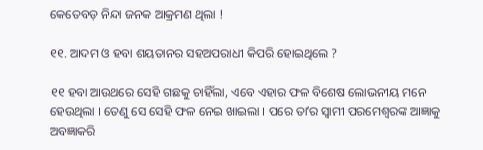କେତେବଡ଼ ନିନ୍ଦା ଜନକ ଆକ୍ରମଣ ଥିଲା !

୧୧. ଆଦମ ଓ ହବା ଶୟତାନର ସହଅପରାଧୀ କିପରି ହୋଇଥିଲେ ?

୧୧ ହବା ଆଉଥରେ ସେହି ଗଛକୁ ଚାହିଁଲା, ଏବେ ଏହାର ଫଳ ବିଶେଷ ଲୋଭନୀୟ ମନେ ହେଉଥିଲା । ତେଣୁ ସେ ସେହି ଫଳ ନେଇ ଖାଇଲା । ପରେ ତାʼର ସ୍ୱାମୀ ପରମେଶ୍ୱରଙ୍କ ଆଜ୍ଞାକୁ ଅବଜ୍ଞାକରି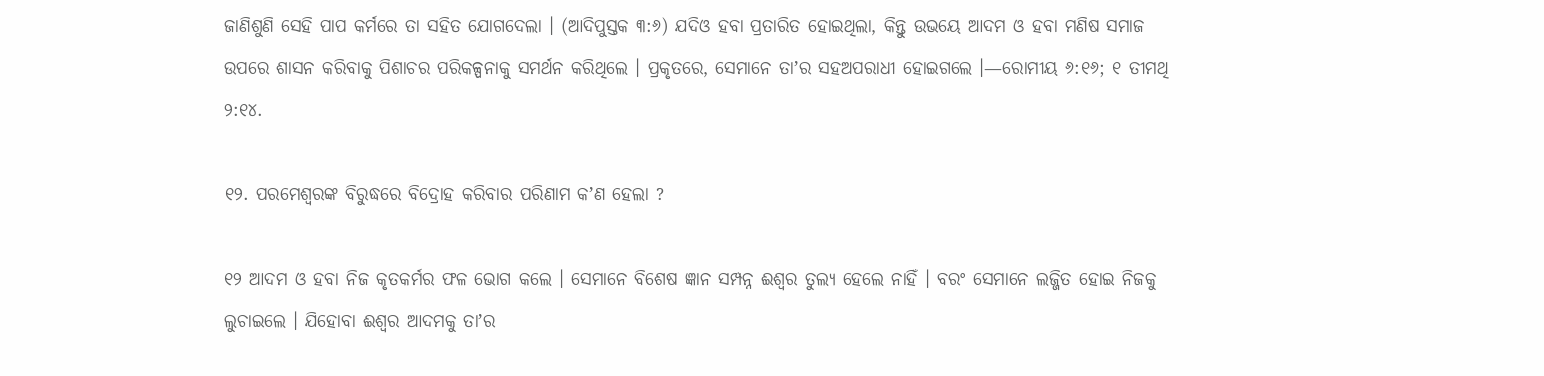ଜାଣିଶୁଣି ସେହି ପାପ କର୍ମରେ ତା ସହିତ ଯୋଗଦେଲା । (ଆଦିପୁସ୍ତକ ୩:୬) ଯଦିଓ ହବା ପ୍ରତାରିତ ହୋଇଥିଲା, କିନ୍ତୁ ଉଭୟେ ଆଦମ ଓ ହବା ମଣିଷ ସମାଜ ଉପରେ ଶାସନ କରିବାକୁ ପିଶାଚର ପରିକଳ୍ପନାକୁ ସମର୍ଥନ କରିଥିଲେ । ପ୍ରକୃତରେ, ସେମାନେ ତାʼର ସହଅପରାଧୀ ହୋଇଗଲେ ।—ରୋମୀୟ ୬:୧୬; ୧ ତୀମଥି ୨:୧୪.

୧୨. ପରମେଶ୍ୱରଙ୍କ ବିରୁଦ୍ଧରେ ବିଦ୍ରୋହ କରିବାର ପରିଣାମ କʼଣ ହେଲା ?

୧୨ ଆଦମ ଓ ହବା ନିଜ କୃତକର୍ମର ଫଳ ଭୋଗ କଲେ । ସେମାନେ ବିଶେଷ ଜ୍ଞାନ ସମ୍ପନ୍ନ ଈଶ୍ୱର ତୁଲ୍ୟ ହେଲେ ନାହିଁ । ବରଂ ସେମାନେ ଲଜ୍ଜିତ ହୋଇ ନିଜକୁ ଲୁଚାଇଲେ । ଯିହୋବା ଈଶ୍ୱର ଆଦମକୁ ତାʼର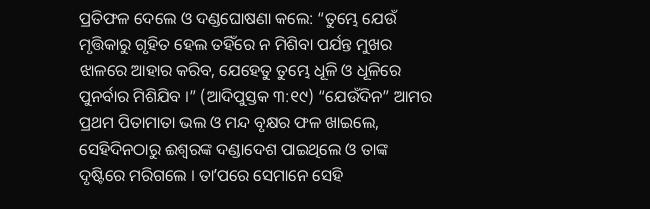ପ୍ରତିଫଳ ଦେଲେ ଓ ଦଣ୍ଡଘୋଷଣା କଲେ: “ତୁମ୍ଭେ ଯେଉଁ ମୃତ୍ତିକାରୁ ଗୃହିତ ହେଲ ତହିଁରେ ନ ମିଶିବା ପର୍ଯନ୍ତ ମୁଖର ଝାଳରେ ଆହାର କରିବ, ଯେହେତୁ ତୁମ୍ଭେ ଧୂଳି ଓ ଧୂଳିରେ ପୁନର୍ବାର ମିଶିଯିବ ।” (ଆଦିପୁସ୍ତକ ୩:୧୯) “ଯେଉଁଦିନ” ଆମର ପ୍ରଥମ ପିତାମାତା ଭଲ ଓ ମନ୍ଦ ବୃକ୍ଷର ଫଳ ଖାଇଲେ, ସେହିଦିନଠାରୁ ଈଶ୍ୱରଙ୍କ ଦଣ୍ଡାଦେଶ ପାଇଥିଲେ ଓ ତାଙ୍କ ଦୃଷ୍ଟିରେ ମରିଗଲେ । ତାʼପରେ ସେମାନେ ସେହି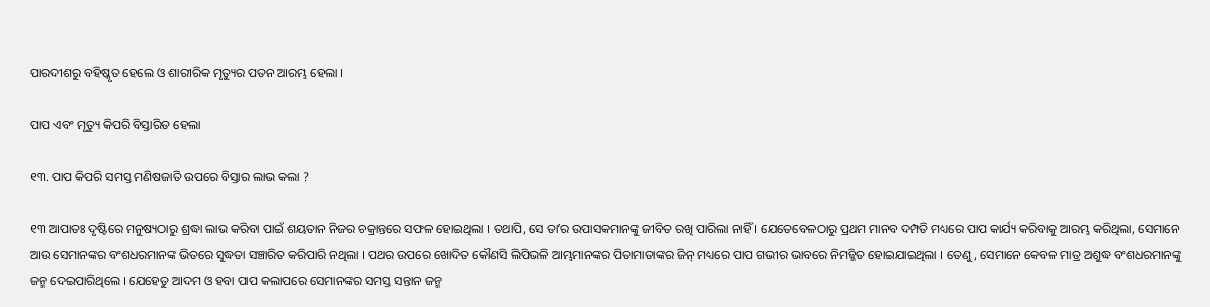ପାରଦୀଶରୁ ବହିଷ୍କୃତ ହେଲେ ଓ ଶାରୀରିକ ମୃତ୍ୟୁର ପତନ ଆରମ୍ଭ ହେଲା ।

ପାପ ଏବଂ ମୃତ୍ୟୁ କିପରି ବିସ୍ତାରିତ ହେଲା

୧୩. ପାପ କିପରି ସମସ୍ତ ମଣିଷଜାତି ଉପରେ ବିସ୍ତାର ଲାଭ କଲା ?

୧୩ ଆପାତଃ ଦୃଷ୍ଟିରେ ମନୁଷ୍ୟଠାରୁ ଶ୍ରଦ୍ଧା ଲାଭ କରିବା ପାଇଁ ଶୟତାନ ନିଜର ଚକ୍ରାନ୍ତରେ ସଫଳ ହୋଇଥିଲା । ତଥାପି, ସେ ତାʼର ଉପାସକମାନଙ୍କୁ ଜୀବିତ ରଖି ପାରିଲା ନାହିଁ । ଯେତେବେଳଠାରୁ ପ୍ରଥମ ମାନବ ଦମ୍ପତି ମଧ୍ୟରେ ପାପ କାର୍ଯ୍ୟ କରିବାକୁ ଆରମ୍ଭ କରିଥିଲା, ସେମାନେ ଆଉ ସେମାନଙ୍କର ବଂଶଧରମାନଙ୍କ ଭିତରେ ସୁଦ୍ଧତା ସଞ୍ଚାରିତ କରିପାରି ନଥିଲା । ପଥର ଉପରେ ଖୋଦିତ କୌଣସି ଲିପିଭଳି ଆମ୍ଭମାନଙ୍କର ପିତାମାତାଙ୍କର ଜିନ୍‌ ମଧ୍ୟରେ ପାପ ଗଭୀର ଭାବରେ ନିମଜ୍ଜିତ ହୋଇଯାଇଥିଲା । ତେଣୁ, ସେମାନେ କେବଳ ମାତ୍ର ଅଶୁଦ୍ଧ ବଂଶଧରମାନଙ୍କୁ ଜନ୍ମ ଦେଇପାରିଥିଲେ । ଯେହେତୁ ଆଦମ ଓ ହବା ପାପ କଲାପରେ ସେମାନଙ୍କର ସମସ୍ତ ସନ୍ତାନ ଜନ୍ମ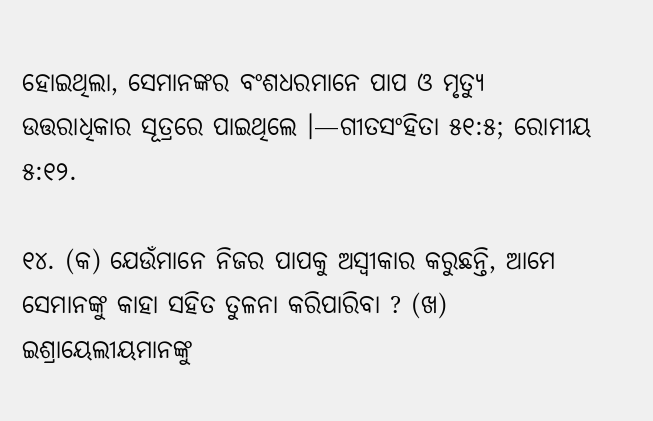ହୋଇଥିଲା, ସେମାନଙ୍କର ବଂଶଧରମାନେ ପାପ ଓ ମୃତ୍ୟୁ ଉତ୍ତରାଧିକାର ସୂତ୍ରରେ ପାଇଥିଲେ ।—ଗୀତସଂହିତା ୫୧:୫; ରୋମୀୟ ୫:୧୨.

୧୪. (କ) ଯେଉଁମାନେ ନିଜର ପାପକୁ ଅସ୍ୱୀକାର କରୁଛନ୍ତି, ଆମେ ସେମାନଙ୍କୁ କାହା ସହିତ ତୁଳନା କରିପାରିବା ? (ଖ) ଇଶ୍ରାୟେଲୀୟମାନଙ୍କୁ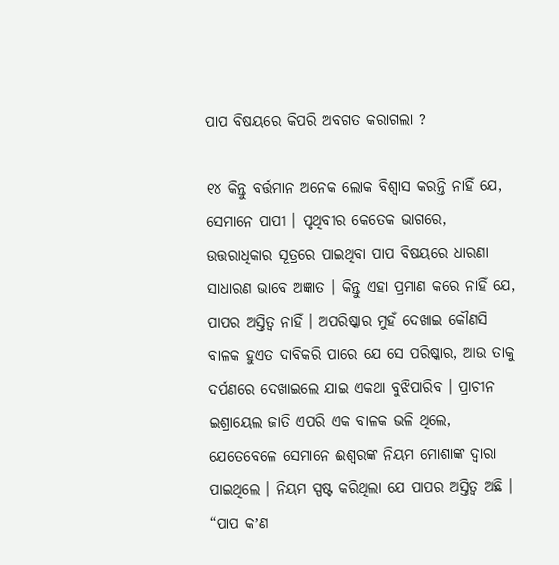ପାପ ବିଷୟରେ କିପରି ଅବଗତ କରାଗଲା ?

୧୪ କିନ୍ତୁ ବର୍ତ୍ତମାନ ଅନେକ ଲୋକ ବିଶ୍ୱାସ କରନ୍ତି ନାହିଁ ଯେ, ସେମାନେ ପାପୀ । ପୃଥିବୀର କେତେକ ଭାଗରେ, ଉତ୍ତରାଧିକାର ସୂତ୍ରରେ ପାଇଥିବା ପାପ ବିଷୟରେ ଧାରଣା ସାଧାରଣ ଭାବେ ଅଜ୍ଞାତ । କିନ୍ତୁ ଏହା ପ୍ରମାଣ କରେ ନାହିଁ ଯେ, ପାପର ଅସ୍ତିତ୍ୱ ନାହିଁ । ଅପରିଷ୍କାର ମୁହଁ ଦେଖାଇ କୌଣସି ବାଳକ ହୁଏତ ଦାବିକରି ପାରେ ଯେ ସେ ପରିଷ୍କାର, ଆଉ ତାକୁ ଦର୍ପଣରେ ଦେଖାଇଲେ ଯାଇ ଏକଥା ବୁଝିପାରିବ । ପ୍ରାଚୀନ ଇଶ୍ରାୟେଲ ଜାତି ଏପରି ଏକ ବାଳକ ଭଳି ଥିଲେ, ଯେତେବେଳେ ସେମାନେ ଈଶ୍ୱରଙ୍କ ନିୟମ ମୋଶାଙ୍କ ଦ୍ୱାରା ପାଇଥିଲେ । ନିୟମ ସ୍ପଷ୍ଟ କରିଥିଲା ଯେ ପାପର ଅସ୍ତିତ୍ୱ ଅଛି । “ପାପ କʼଣ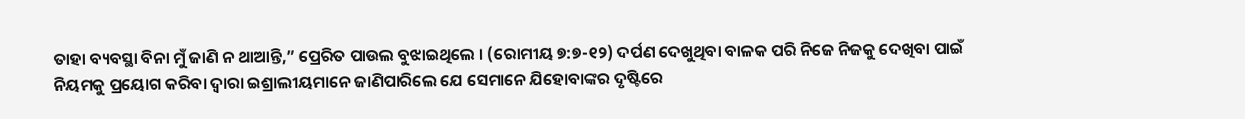ତାହା ବ୍ୟବସ୍ଥା ବିନା ମୁଁ ଜାଣି ନ ଥାଆନ୍ତି,” ପ୍ରେରିତ ପାଉଲ ବୁଝାଇଥିଲେ । (ରୋମୀୟ ୭:୭-୧୨) ଦର୍ପଣ ଦେଖୁଥିବା ବାଳକ ପରି ନିଜେ ନିଜକୁ ଦେଖିବା ପାଇଁ ନିୟମକୁ ପ୍ରୟୋଗ କରିବା ଦ୍ୱାରା ଇଶ୍ରାଲୀୟମାନେ ଜାଣିପାରିଲେ ଯେ ସେମାନେ ଯିହୋବାଙ୍କର ଦୃଷ୍ଟିରେ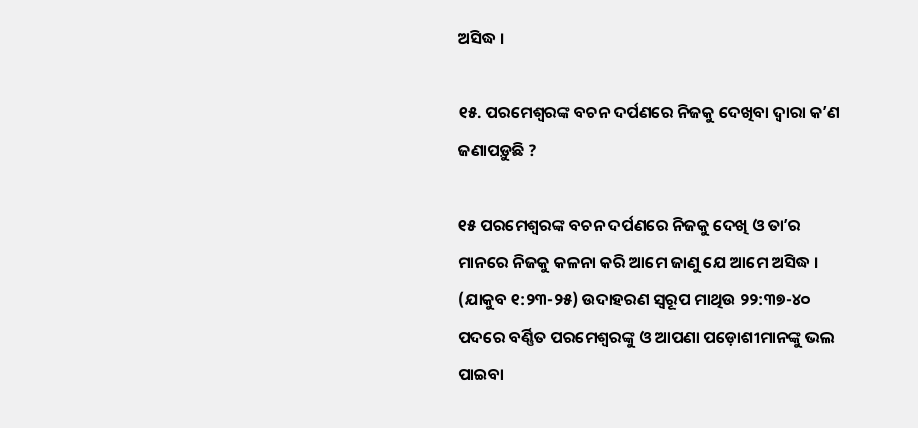ଅସିଦ୍ଧ ।

୧୫. ପରମେଶ୍ୱରଙ୍କ ବଚନ ଦର୍ପଣରେ ନିଜକୁ ଦେଖିବା ଦ୍ୱାରା କʼଣ ଜଣାପଡ଼ୁଛି ?

୧୫ ପରମେଶ୍ୱରଙ୍କ ବଚନ ଦର୍ପଣରେ ନିଜକୁ ଦେଖି ଓ ତାʼର ମାନରେ ନିଜକୁ କଳନା କରି ଆମେ ଜାଣୁ ଯେ ଆମେ ଅସିଦ୍ଧ । (ଯାକୁବ ୧:୨୩-୨୫) ଉଦାହରଣ ସ୍ୱରୂପ ମାଥିଉ ୨୨:୩୭-୪୦ ପଦରେ ବର୍ଣ୍ଣିତ ପରମେଶ୍ୱରଙ୍କୁ ଓ ଆପଣା ପଡ଼ୋଶୀମାନଙ୍କୁ ଭଲ ପାଇବା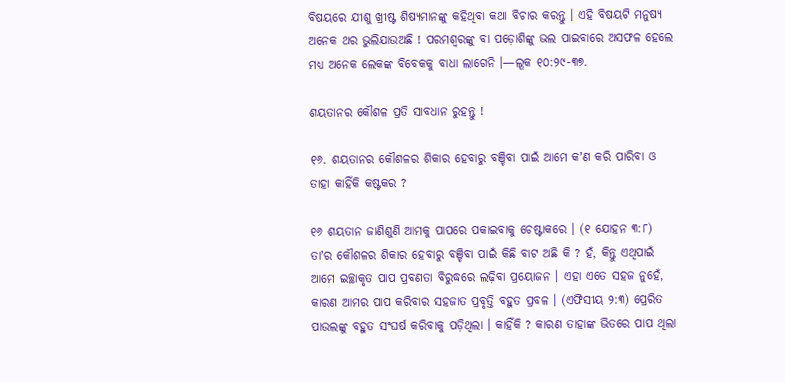ବିଷୟରେ ଯୀଶୁ ଖ୍ରୀଷ୍ଟ ଶିଷ୍ୟମାନଙ୍କୁ କହିଥିବା କଥା ବିଚାର କରନ୍ତୁ । ଏହି ବିଷୟଟି ମନୁଷ୍ୟ ଅନେକ ଥର ଭୁଲିଯାଉଅଛି ! ପରମଶ୍ୱରଙ୍କୁ ବା ପଡ଼ୋଶିଙ୍କୁ ଭଲ ପାଇବାରେ ଅସଫଳ ହେଲେ ମଧ୍ୟ ଅନେକ ଲେକଙ୍କ ବିବେକକୁ ବାଧା ଲାଗେନି ।—ଲୂକ ୧୦:୨୯-୩୭.

ଶୟତାନର କୌଶଳ ପ୍ରତି ସାବଧାନ ରୁହନ୍ତୁ !

୧୬. ଶୟତାନର କୌଶଳର ଶିକାର ହେବାରୁ ବଞ୍ଚିବା ପାଇଁ ଆମେ କʼଣ କରି ପାରିବା ଓ ତାହା କାହିଁକି କଷ୍ଟକର ?

୧୬ ଶୟତାନ ଜାଣିଶୁଣି ଆମକୁ ପାପରେ ପକାଇବାକୁ ଚେଷ୍ଟାକରେ । (୧ ଯୋହନ ୩:୮) ତାʼର କୌଶଳର ଶିକାର ହେବାରୁ ବଞ୍ଚିବା ପାଇଁ କିଛି ବାଟ ଅଛି କି ? ହଁ, କିନ୍ତୁ ଏଥିପାଇଁ ଆମେ ଇଚ୍ଛାକୃତ ପାପ ପ୍ରବଣତା ବିରୁଦ୍ଧରେ ଲଢ଼ିବା ପ୍ରୟୋଜନ । ଏହା ଏତେ ସହଜ ନୁହେଁ, କାରଣ ଆମର ପାପ କରିବାର ସହଜାତ ପ୍ରବୃତ୍ତି ବହୁତ ପ୍ରବଳ । (ଏଫିସୀୟ ୨:୩) ପ୍ରେରିତ ପାଉଲଙ୍କୁ ବହୁତ ସଂଘର୍ଷ କରିବାକୁ ପଡ଼ିଥିଲା । କାହିଁକି ? କାରଣ ତାହାଙ୍କ ଭିତରେ ପାପ ଥିଲା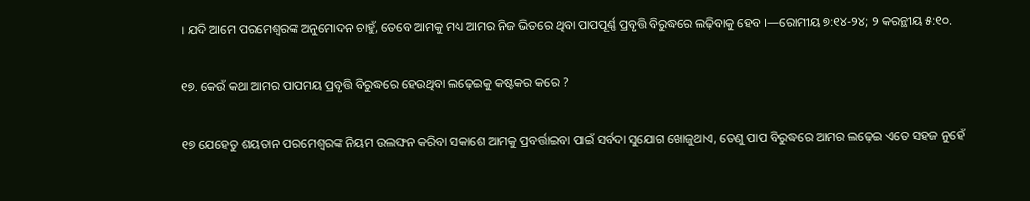। ଯଦି ଆମେ ପରମେଶ୍ୱରଙ୍କ ଅନୁମୋଦନ ଚାହୁଁ, ତେବେ ଆମକୁ ମଧ୍ୟ ଆମର ନିଜ ଭିତରେ ଥିବା ପାପପୂର୍ଣ୍ଣ ପ୍ରବୃତ୍ତି ବିରୁଦ୍ଧରେ ଲଢ଼ିବାକୁ ହେବ ।—ରୋମୀୟ ୭:୧୪-୨୪; ୨ କରନ୍ଥୀୟ ୫:୧୦.

୧୭. କେଉଁ କଥା ଆମର ପାପମୟ ପ୍ରବୃତ୍ତି ବିରୁଦ୍ଧରେ ହେଉଥିବା ଲଢ଼େଇକୁ କଷ୍ଟକର କରେ ?

୧୭ ଯେହେତୁ ଶୟତାନ ପରମେଶ୍ୱରଙ୍କ ନିୟମ ଉଲଙ୍ଘନ କରିବା ସକାଶେ ଆମକୁ ପ୍ରବର୍ତ୍ତାଇବା ପାଇଁ ସର୍ବଦା ସୁଯୋଗ ଖୋଜୁଥାଏ, ତେଣୁ ପାପ ବିରୁଦ୍ଧରେ ଆମର ଲଢ଼େଇ ଏତେ ସହଜ ନୁହେଁ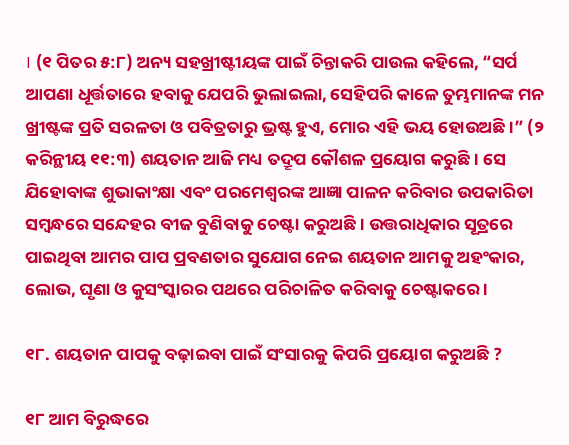। (୧ ପିତର ୫:୮) ଅନ୍ୟ ସହଖ୍ରୀଷ୍ଟୀୟଙ୍କ ପାଇଁ ଚିନ୍ତାକରି ପାଉଲ କହିଲେ, “ସର୍ପ ଆପଣା ଧୂର୍ତ୍ତତାରେ ହବାକୁ ଯେପରି ଭୁଲାଇଲା, ସେହିପରି କାଳେ ତୁମ୍ଭମାନଙ୍କ ମନ ଖ୍ରୀଷ୍ଟଙ୍କ ପ୍ରତି ସରଳତା ଓ ପବିତ୍ରତାରୁ ଭ୍ରଷ୍ଟ ହୁଏ, ମୋର ଏହି ଭୟ ହୋଉଅଛି ।” (୨ କରିନ୍ଥୀୟ ୧୧:୩) ଶୟତାନ ଆଜି ମଧ୍ୟ ତଦ୍ରୂପ କୌଶଳ ପ୍ରୟୋଗ କରୁଛି । ସେ ଯିହୋବାଙ୍କ ଶୁଭାକାଂକ୍ଷା ଏବଂ ପରମେଶ୍ୱରଙ୍କ ଆଜ୍ଞା ପାଳନ କରିବାର ଉପକାରିତା ସମ୍ବନ୍ଧରେ ସନ୍ଦେହର ବୀଜ ବୁଣିବାକୁ ଚେଷ୍ଟା କରୁଅଛି । ଉତ୍ତରାଧିକାର ସୂତ୍ରରେ ପାଇଥିବା ଆମର ପାପ ପ୍ରବଣତାର ସୁଯୋଗ ନେଇ ଶୟତାନ ଆମକୁ ଅହଂକାର, ଲୋଭ, ଘୃଣା ଓ କୁସଂସ୍କାରର ପଥରେ ପରିଚାଳିତ କରିବାକୁ ଚେଷ୍ଟାକରେ ।

୧୮. ଶୟତାନ ପାପକୁ ବଢ଼ାଇବା ପାଇଁ ସଂସାରକୁ କିପରି ପ୍ରୟୋଗ କରୁଅଛି ?

୧୮ ଆମ ବିରୁଦ୍ଧରେ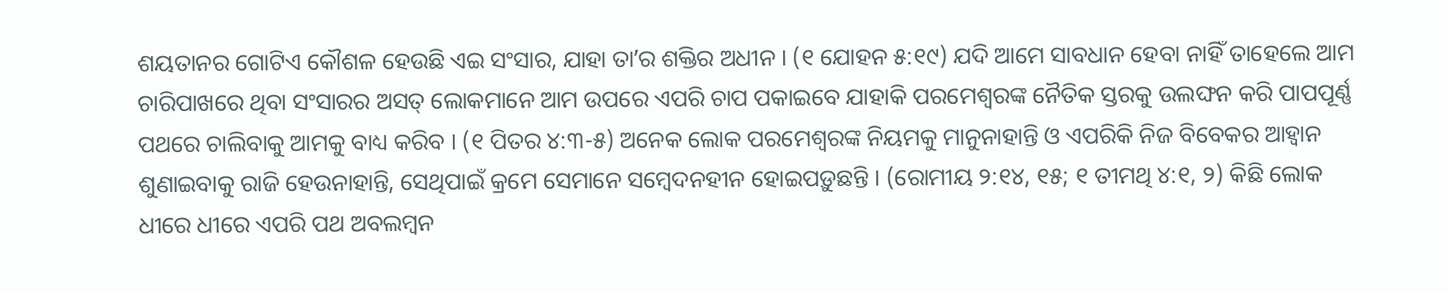ଶୟତାନର ଗୋଟିଏ କୌଶଳ ହେଉଛି ଏଇ ସଂସାର, ଯାହା ତାʼର ଶକ୍ତିର ଅଧୀନ । (୧ ଯୋହନ ୫:୧୯) ଯଦି ଆମେ ସାବଧାନ ହେବା ନାହିଁ ତାହେଲେ ଆମ ଚାରିପାଖରେ ଥିବା ସଂସାରର ଅସତ୍‌ ଲୋକମାନେ ଆମ ଉପରେ ଏପରି ଚାପ ପକାଇବେ ଯାହାକି ପରମେଶ୍ୱରଙ୍କ ନୈତିକ ସ୍ତରକୁ ଉଲଙ୍ଘନ କରି ପାପପୂର୍ଣ୍ଣ ପଥରେ ଚାଲିବାକୁ ଆମକୁ ବାଧ୍ୟ କରିବ । (୧ ପିତର ୪:୩-୫) ଅନେକ ଲୋକ ପରମେଶ୍ୱରଙ୍କ ନିୟମକୁ ମାନୁନାହାନ୍ତି ଓ ଏପରିକି ନିଜ ବିବେକର ଆହ୍ୱାନ ଶୁଣାଇବାକୁ ରାଜି ହେଉନାହାନ୍ତି, ସେଥିପାଇଁ କ୍ରମେ ସେମାନେ ସମ୍ବେଦନହୀନ ହୋଇପଡ଼ୁଛନ୍ତି । (ରୋମୀୟ ୨:୧୪, ୧୫; ୧ ତୀମଥି ୪:୧, ୨) କିଛି ଲୋକ ଧୀରେ ଧୀରେ ଏପରି ପଥ ଅବଲମ୍ବନ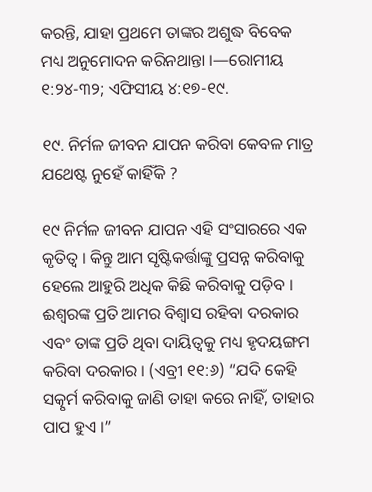କରନ୍ତି, ଯାହା ପ୍ରଥମେ ତାଙ୍କର ଅଶୁଦ୍ଧ ବିବେକ ମଧ୍ୟ ଅନୁମୋଦନ କରିନଥାନ୍ତା ।—ରୋମୀୟ ୧:୨୪-୩୨; ଏଫିସୀୟ ୪:୧୭-୧୯.

୧୯. ନିର୍ମଳ ଜୀବନ ଯାପନ କରିବା କେବଳ ମାତ୍ର ଯଥେଷ୍ଟ ନୁହେଁ କାହିଁକି ?

୧୯ ନିର୍ମଳ ଜୀବନ ଯାପନ ଏହି ସଂସାରରେ ଏକ କୃତିତ୍ୱ । କିନ୍ତୁ ଆମ ସୃଷ୍ଟିକର୍ତ୍ତାଙ୍କୁ ପ୍ରସନ୍ନ କରିବାକୁ ହେଲେ ଆହୁରି ଅଧିକ କିଛି କରିବାକୁ ପଡ଼ିବ । ଈଶ୍ୱରଙ୍କ ପ୍ରତି ଆମର ବିଶ୍ୱାସ ରହିବା ଦରକାର ଏବଂ ତାଙ୍କ ପ୍ରତି ଥିବା ଦାୟିତ୍ୱକୁ ମଧ୍ୟ ହୃଦୟଙ୍ଗମ କରିବା ଦରକାର । (ଏବ୍ରୀ ୧୧:୬) “ଯଦି କେହି ସତ୍କୃର୍ମ କରିବାକୁ ଜାଣି ତାହା କରେ ନାହିଁ, ତାହାର ପାପ ହୁଏ ।”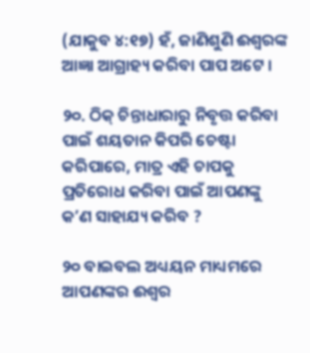(ଯାକୁବ ୪:୧୭) ହଁ, ଜାଣିଶୁଣି ଈଶ୍ୱରଙ୍କ ଆଜ୍ଞା ଆଗ୍ରାହ୍ୟ କରିବା ପାପ ଅଟେ ।

୨୦. ଠିକ୍‌ ଚିନ୍ତାଧାରାରୁ ନିବୃତ୍ତ କରିବା ପାଇଁ ଶୟତାନ କିପରି ଚେଷ୍ଟା କରିପାରେ, ମାତ୍ର ଏହି ଚାପକୁ ପ୍ରତିରୋଧ କରିବା ପାଇଁ ଆପଣଙ୍କୁ କʼଣ ସାହାଯ୍ୟ କରିବ ?

୨୦ ବାଇବଲ ଅଧ୍ୟୟନ ମାଧ୍ୟମରେ ଆପଣଙ୍କର ଈଶ୍ୱର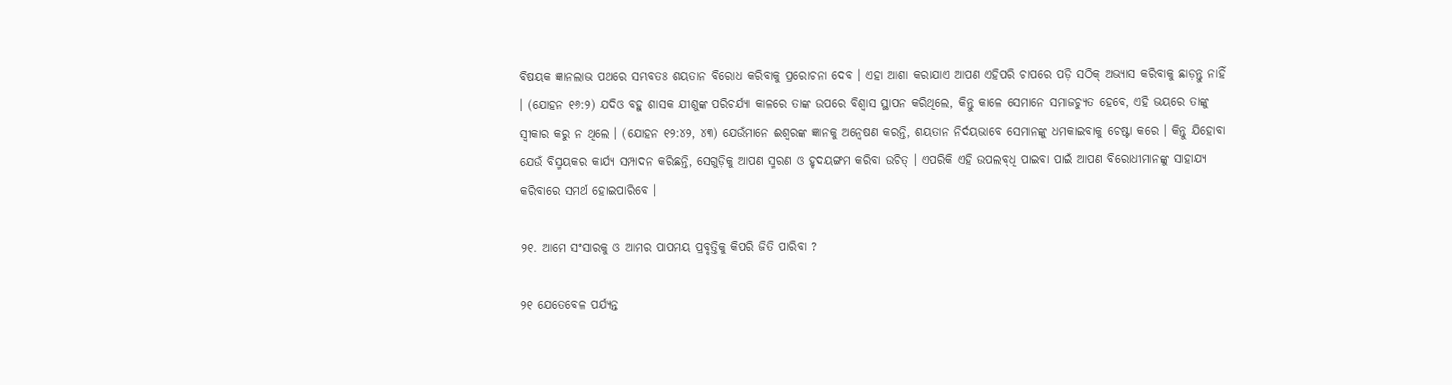ବିଷୟକ ଜ୍ଞାନଲାଭ ପଥରେ ସମ୍ଭବତଃ ଶୟତାନ ବିରୋଧ କରିବାକୁ ପ୍ରରୋଚନା ଦେବ । ଏହା ଆଶା କରାଯାଏ ଆପଣ ଏହିପରି ଚାପରେ ପଡ଼ି ସଠିକ୍‌ ଅଭ୍ୟାସ କରିବାକୁ ଛାଡ଼ନ୍ତୁ ନାହିଁ । (ଯୋହନ ୧୬:୨) ଯଦିଓ ବହୁ ଶାସକ ଯୀଶୁଙ୍କ ପରିଚର୍ଯ୍ୟା କାଳରେ ତାଙ୍କ ଉପରେ ବିଶ୍ୱାସ ସ୍ଥାପନ କରିଥିଲେ, କିନ୍ତୁ କାଳେ ସେମାନେ ସମାଜଚ୍ୟୁତ ହେବେ, ଏହି ଭୟରେ ତାଙ୍କୁ ସ୍ୱୀକାର କରୁ ନ ଥିଲେ । (ଯୋହନ ୧୨:୪୨, ୪୩) ଯେଉଁମାନେ ଈଶ୍ୱରଙ୍କ ଜ୍ଞାନକୁ ଅନ୍ୱେଷଣ କରନ୍ତି, ଶୟତାନ ନିର୍ଦୟଭାବେ ସେମାନଙ୍କୁ ଧମକାଇବାକୁ ଚେଷ୍ଟା କରେ । କିନ୍ତୁ ଯିହୋବା ଯେଉଁ ବିସ୍ମୟକର କାର୍ଯ୍ୟ ସମ୍ପାଦନ କରିଛନ୍ତି, ସେଗୁଡ଼ିକୁ ଆପଣ ସ୍ମରଣ ଓ ହୃଦୟଙ୍ଗମ କରିବା ଉଚିତ୍‌ । ଏପରିକି ଏହି ଉପଲବ୍‌ଧି ପାଇବା ପାଇଁ ଆପଣ ବିରୋଧୀମାନଙ୍କୁ ସାହାଯ୍ୟ କରିବାରେ ସମର୍ଥ ହୋଇପାରିବେ ।

୨୧. ଆମେ ସଂସାରକୁ ଓ ଆମର ପାପମୟ ପ୍ରବୃତ୍ତିକୁ କିପରି ଜିତି ପାରିବା ?

୨୧ ଯେତେବେଳ ପର୍ଯ୍ୟନ୍ତ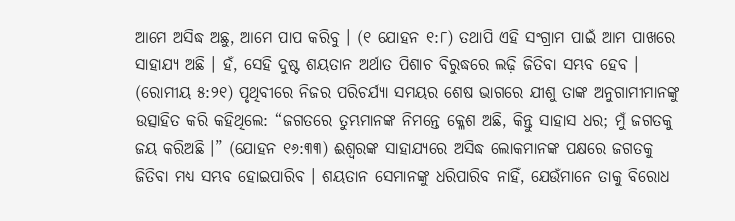ଆମେ ଅସିଦ୍ଧ ଅଛୁ, ଆମେ ପାପ କରିବୁ । (୧ ଯୋହନ ୧:୮) ତଥାପି ଏହି ସଂଗ୍ରାମ ପାଇଁ ଆମ ପାଖରେ ସାହାଯ୍ୟ ଅଛି । ହଁ, ସେହି ଦୁଷ୍ଟ ଶୟତାନ ଅର୍ଥାତ ପିଶାଚ ବିରୁଦ୍ଧରେ ଲଢ଼ି ଜିତିବା ସମ୍ଭବ ହେବ । (ରୋମୀୟ ୫:୨୧) ପୃଥିବୀରେ ନିଜର ପରିଚର୍ଯ୍ୟା ସମୟର ଶେଷ ଭାଗରେ ଯୀଶୁ ତାଙ୍କ ଅନୁଗାମୀମାନଙ୍କୁ ଉତ୍ସାହିତ କରି କହିଥିଲେ: “ଜଗତରେ ତୁମ୍ଭମାନଙ୍କ ନିମନ୍ତେ କ୍ଳେଶ ଅଛି, କିନ୍ତୁ ସାହାସ ଧର; ମୁଁ ଜଗତକୁ ଜୟ କରିଅଛି ।” (ଯୋହନ ୧୬:୩୩) ଈଶ୍ୱରଙ୍କ ସାହାଯ୍ୟରେ ଅସିଦ୍ଧ ଲୋକମାନଙ୍କ ପକ୍ଷରେ ଜଗତକୁ ଜିତିବା ମଧ୍ୟ ସମ୍ଭବ ହୋଇପାରିବ । ଶୟତାନ ସେମାନଙ୍କୁ ଧରିପାରିବ ନାହିଁ, ଯେଉଁମାନେ ତାକୁ ବିରୋଧ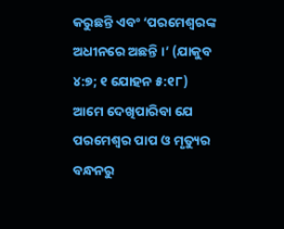କରୁଛନ୍ତି ଏବଂ ‘ପରମେଶ୍ୱରଙ୍କ ଅଧୀନରେ ଅଛନ୍ତି ।’ (ଯାକୁବ ୪:୭; ୧ ଯୋହନ ୫:୧୮) ଆମେ ଦେଖିପାରିବା ଯେ ପରମେଶ୍ୱର ପାପ ଓ ମୃତ୍ୟୁର ବନ୍ଧନରୁ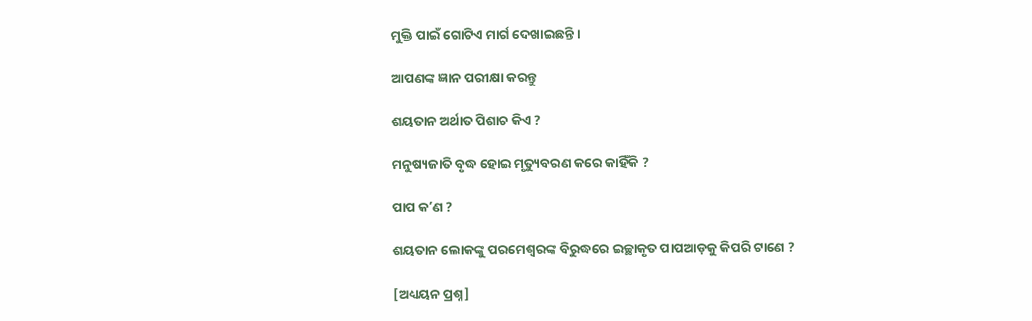ମୁକ୍ତି ପାଇଁ ଗୋଟିଏ ମାର୍ଗ ଦେଖାଇଛନ୍ତି ।

ଆପଣଙ୍କ ଜ୍ଞାନ ପରୀକ୍ଷା କରନ୍ତୁ

ଶୟତାନ ଅର୍ଥାତ ପିଶାଚ କିଏ ?

ମନୁଷ୍ୟଜାତି ବୃଦ୍ଧ ହୋଇ ମୃତ୍ୟୁବରଣ କରେ କାହିଁକି ?

ପାପ କʼଣ ?

ଶୟତାନ ଲୋକଙ୍କୁ ପରମେଶ୍ୱରଙ୍କ ବିରୁଦ୍ଧରେ ଇଚ୍ଛାକୃତ ପାପଆଡ଼କୁ କିପରି ଟାଣେ ?

[ଅଧ୍ୟୟନ ପ୍ରଶ୍ନ]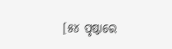[୫୪ ପୃଷ୍ଠାରେ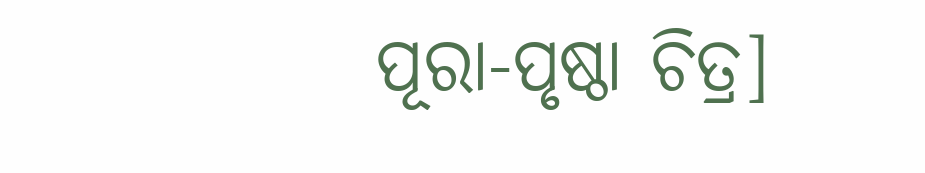ପୂରା-ପୃଷ୍ଠା ଚିତ୍ର]